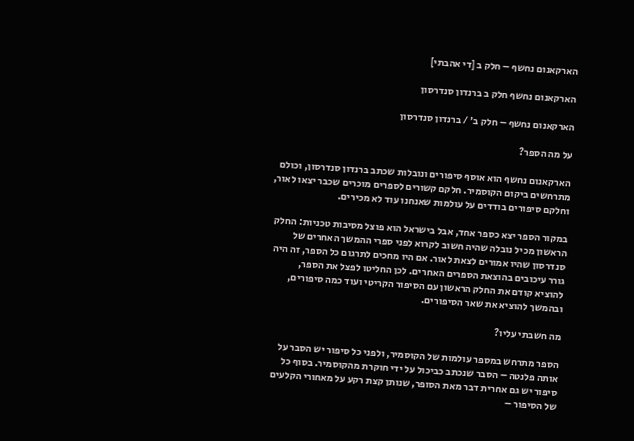הארקאנום נחשף – חלק ב [די אהבתי]

הארקאנום נחשף חלק ב ברנדון סנדרסון

הארקאנום נחשף – חלק ב׳ / ברנדון סנדרסון

על מה הספר?

הארקאנום נחשף הוא אוסף סיפורים ונובלות שכתב ברנדון סנדרסון, וכולם מתרחשים ביקום הקוסמיר. חלקם קשורים לספרים מוכרים שכבר יצאו לאור, וחלקם סיפורים בודדים על עולמות שאנחנו עוד לא מכירים.

במקור הספר יצא כספר אחד, אבל בישראל הוא פוצל מסיבות טכניות: החלק הראשון מכיל נובלה שהיה חשוב לקרוא לפני ספרי ההמשך האחרים של סנדרסון שהיו אמורים לצאת לאור. אם היו מחכים לתרגום כל הספר, זה היה גורר עיכובים בהוצאת הספרים האחרים. לכן החליטו לפצל את הספר, להוציא קודם את החלק הראשון עם הסיפור הקריטי ועוד כמה סיפורים, ובהמשך להוציא את שאר הסיפורים.

מה חשבתי עליו?

הספר מתרחש במספר עולמות של הקוסמיר, ולפני כל סיפור יש הסבר על אותה פלנטה – הסבר שנכתב כביכול על ידי חוקרת מהקוסמיר. בסוף כל סיפור יש גם אחרית דבר מאת הסופר, שנותן קצת רקע על מאחורי הקלעים של הסיפור –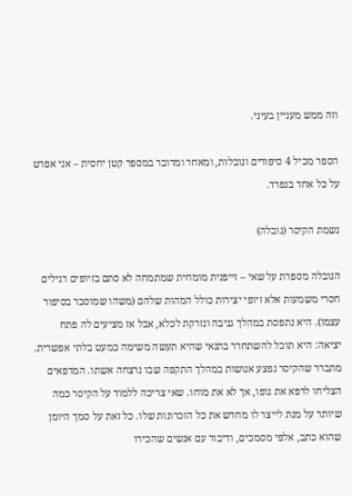וזה ממש מעניין בעיני.

הספר מכיל 4 סיפורים ונובלות, ומאחר ומדובר במספר קטן יחסית – אני אפרט על כל אחד בנפרד.

נשמת הקיסר (נובלה)

הנובלה מספרת על שאי – זייפנית מומחית שמתמחה לא סתם בזיופים רגילים חסרי משמעות אלא זיופי יצירות כולל המהות שלהם (משהו שמוסבר בסיפור עצמו). היא נתפסת במהלך גניבה ונזרקת לכלא, אבל אז מציעים לה פתח יציאה: היא תוכל להשתחרר בתנאי שהיא תעשה משימה כמעט בלתי אפשרית. מתברר שהקיסר נפצע אנושות במהלך התקפה שבו נרצחה אשתו. המרפאים הצליחו לרפא את גופו, אך לא את מוחו. שאי צריכה ללמוד על הקיסר כמה שיותר על מנת לייצר לו מחדש את כל הזכרונות שלו. כל זאת על סמך היומן שהוא כתב, אלפי מסמכים, ודיבור עם אנשים שהכירו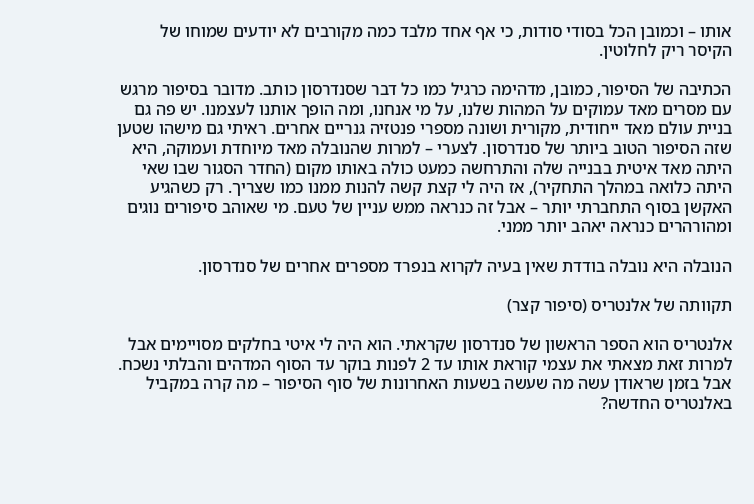אותו – וכמובן הכל בסודי סודות, כי אף אחד מלבד כמה מקורבים לא יודעים שמוחו של הקיסר ריק לחלוטין.

הכתיבה של הסיפור, כמובן, מדהימה כרגיל כמו כל דבר שסנדרסון כותב. מדובר בסיפור מרגש עם מסרים מאד עמוקים על המהות שלנו, על מי אנחנו, ומה הופך אותנו לעצמנו. יש פה גם בניית עולם מאד ייחודית, מקורית ושונה מספרי פנטזיה גנריים אחרים. ראיתי גם מישהו שטען שזה הסיפור הטוב ביותר של סנדרסון. לצערי – למרות שהנובלה מאד מיוחדת ועמוקה, היא היתה מאד איטית בבנייה שלה והתרחשה כמעט כולה באותו מקום (החדר הסגור שבו שאי היתה כלואה במהלך התחקיר), אז היה לי קצת קשה להנות ממנו כמו שצריך. רק כשהגיע האקשן בסוף התחברתי יותר – אבל זה כנראה ממש עניין של טעם. מי שאוהב סיפורים נוגים ומהורהרים כנראה יאהב יותר ממני.

הנובלה היא נובלה בודדת שאין בעיה לקרוא בנפרד מספרים אחרים של סנדרסון.

תקוותה של אלנטריס (סיפור קצר)

אלנטריס הוא הספר הראשון של סנדרסון שקראתי. הוא היה לי איטי בחלקים מסויימים אבל למרות זאת מצאתי את עצמי קוראת אותו עד 2 לפנות בוקר עד הסוף המדהים והבלתי נשכח. אבל בזמן שראודן עשה מה שעשה בשעות האחרונות של סוף הסיפור – מה קרה במקביל באלנטריס החדשה?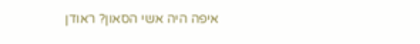איפה היה אשי הסאון? ראודן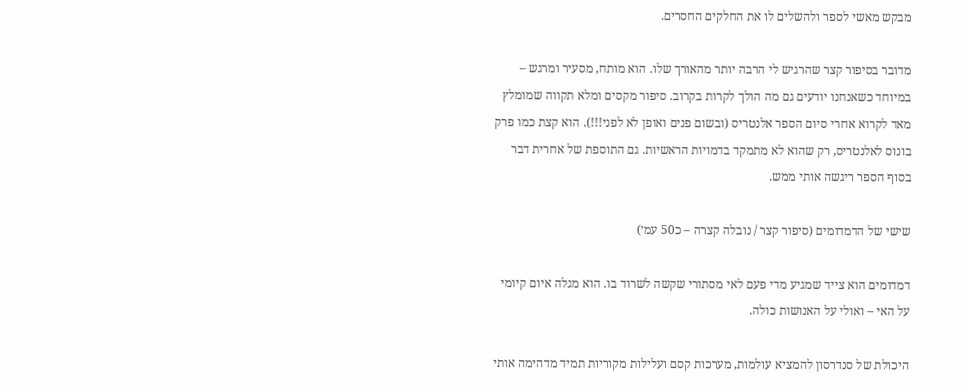מבקש מאשי לספר ולהשלים לו את החלקים החסרים.

מדובר בסיפור קצר שהרגיש לי הרבה יותר מהאורך שלו. הוא מותח, מסעיר ומרגש – במיוחד כשאנחנו יודעים גם מה הולך לקרות בקרוב. סיפור מקסים ומלא תקווה שמומלץ מאד לקרוא אחרי סיום הספר אלנטריס (ובשום פנים ואופן לא לפני!!!). הוא קצת כמו פרק בונוס לאלנטריס, רק שהוא לא מתמקד בדמויות הראשיות. גם התוספת של אחרית דבר בסוף הספר ריגשה אותי ממש.

שישי של הדמדומים (סיפור קצר / נובלה קצרה – כ50 עמ׳)

דמדומים הוא צייד שמגיע מדי פעם לאי מסתורי שקשה לשרוד בו. הוא מגלה איום קיומי על האי – ואולי על האנושות כולה.

היכולת של סנדרסון להמציא עולמות, מערכות קסם ועלילות מקוריות תמיד מדהימה אותי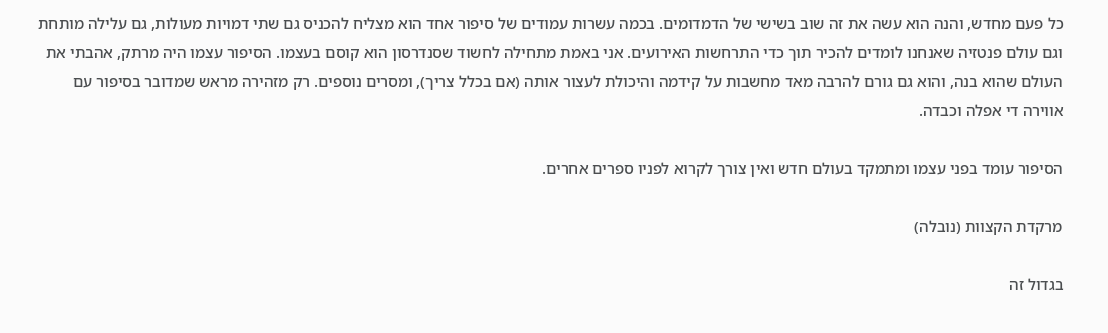כל פעם מחדש, והנה הוא עשה את זה שוב בשישי של הדמדומים. בכמה עשרות עמודים של סיפור אחד הוא מצליח להכניס גם שתי דמויות מעולות, גם עלילה מותחת וגם עולם פנטזיה שאנחנו לומדים להכיר תוך כדי התרחשות האירועים. אני באמת מתחילה לחשוד שסנדרסון הוא קוסם בעצמו. הסיפור עצמו היה מרתק, אהבתי את העולם שהוא בנה, והוא גם גורם להרבה מאד מחשבות על קידמה והיכולת לעצור אותה (אם בכלל צריך), ומסרים נוספים. רק מזהירה מראש שמדובר בסיפור עם אווירה די אפלה וכבדה.

הסיפור עומד בפני עצמו ומתמקד בעולם חדש ואין צורך לקרוא לפניו ספרים אחרים.

מרקדת הקצוות (נובלה)

בגדול זה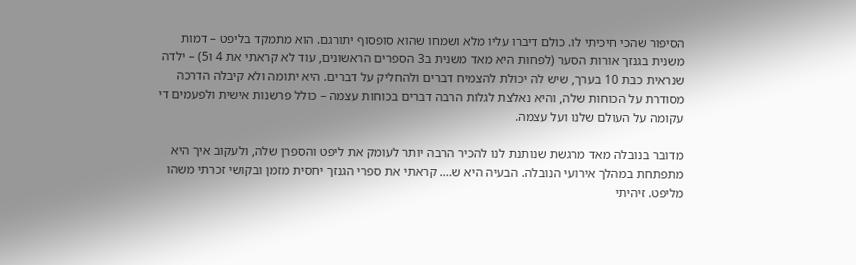הסיפור שהכי חיכיתי לו. כולם דיברו עליו מלא ושמחו שהוא סופסוף יתורגם. הוא מתמקד בליפט – דמות משנית בגנזך אורות הסער (לפחות היא מאד משנית ב3 הספרים הראשונים, עוד לא קראתי את 4 ו5) – ילדה שנראית כבת 10 בערך, שיש לה יכולת להצמיח דברים ולהחליק על דברים. היא יתומה ולא קיבלה הדרכה מסודרת על הכוחות שלה, והיא נאלצת לגלות הרבה דברים בכוחות עצמה – כולל פרשנות אישית ולפעמים די עקומה על העולם שלנו ועל עצמה.

מדובר בנובלה מאד מרגשת שנותנת לנו להכיר הרבה יותר לעומק את ליפט והספרן שלה, ולעקוב איך היא מתפתחת במהלך אירועי הנובלה. הבעיה היא ש…. קראתי את ספרי הגנזך יחסית מזמן ובקושי זכרתי משהו מליפט. זיהיתי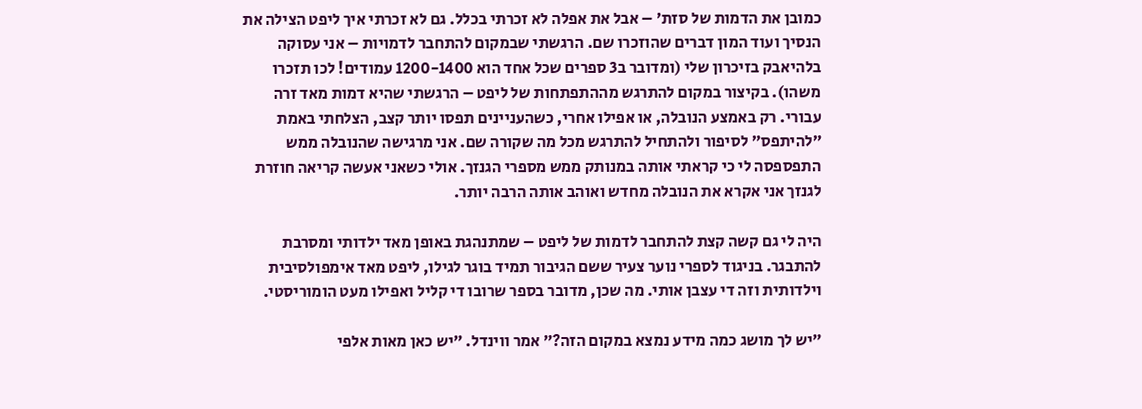כמובן את הדמות של סזת׳ – אבל את אפלה לא זכרתי בכלל. גם לא זכרתי איך ליפט הצילה את הנסיך ועוד המון דברים שהוזכרו שם. הרגשתי שבמקום להתחבר לדמויות – אני עסוקה בלהיאבק בזיכרון שלי (ומדובר ב3 ספרים שכל אחד הוא 1200-1400 עמודים! לכו תזכרו משהו). בקיצור במקום להתרגש מההתפתחות של ליפט – הרגשתי שהיא דמות מאד זרה עבורי. רק באמצע הנובלה, או אפילו אחרי, כשהעניינים תפסו יותר קצב, הצלחתי באמת ״להיתפס״ לסיפור ולהתחיל להתרגש מכל מה שקורה שם. אני מרגישה שהנובלה ממש התפספסה לי כי קראתי אותה במנותק ממש מספרי הגנזך. אולי כשאני אעשה קריאה חוזרת לגנזך אני אקרא את הנובלה מחדש ואוהב אותה הרבה יותר.

היה לי גם קשה קצת להתחבר לדמות של ליפט – שמתנהגת באופן מאד ילדותי ומסרבת להתבגר. בניגוד לספרי נוער צעיר ששם הגיבור תמיד בוגר לגילו, ליפט מאד אימפולסיבית וילדותית וזה די עצבן אותי. מה שכן, מדובר בספר שרובו די קליל ואפילו מעט הומוריסטי.

״יש לך מושג כמה מידע נמצא במקום הזה?״ אמר ווינדל. ״יש כאן מאות אלפי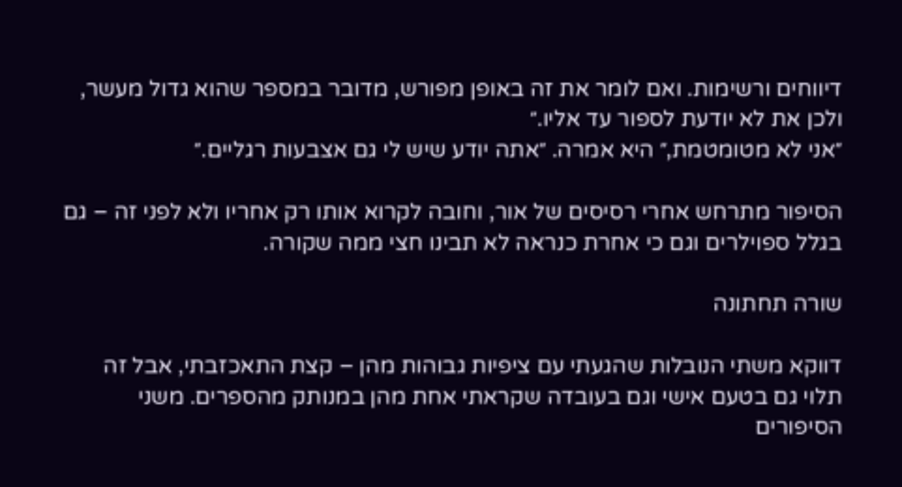דיווחים ורשימות. ואם לומר את זה באופן מפורש, מדובר במספר שהוא גדול מעשר, ולכן את לא יודעת לספור עד אליו.״
״אני לא מטומטמת,״ היא אמרה. ״אתה יודע שיש לי גם אצבעות רגליים.״

הסיפור מתרחש אחרי רסיסים של אור, וחובה לקרוא אותו רק אחריו ולא לפני זה – גם בגלל ספוילרים וגם כי אחרת כנראה לא תבינו חצי ממה שקורה.

שורה תחתונה

דווקא משתי הנובלות שהגעתי עם ציפיות גבוהות מהן – קצת התאכזבתי, אבל זה תלוי גם בטעם אישי וגם בעובדה שקראתי אחת מהן במנותק מהספרים. משני הסיפורים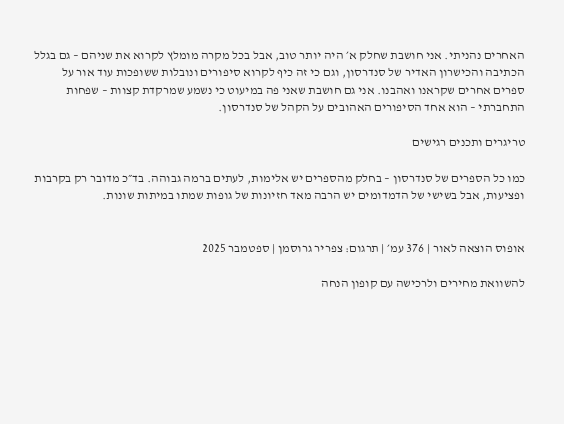האחרים נהניתי. אני חושבת שחלק א׳ היה יותר טוב, אבל בכל מקרה מומלץ לקרוא את שניהם – גם בגלל הכתיבה והכישרון האדיר של סנדרסון, וגם כי זה כיף לקרוא סיפורים ונובלות ששופכות עוד אור על ספרים אחרים שקראנו ואהבנו. אני גם חושבת שאני פה במיעוט כי נשמע שמרקדת קצוות – שפחות התחברתי – הוא אחד הסיפורים האהובים על הקהל של סנדרסון.

טריגרים ותכנים רגישים

כמו כל הספרים של סנדרסון – בחלק מהספרים יש אלימות, לעתים ברמה גבוהה. בד״כ מדובר רק בקרבות ופציעות, אבל בשישי של הדמדומים יש הרבה מאד חזיונות של גופות שמתו במיתות שונות.


אופוס הוצאה לאור | 376 עמ׳ | תרגום: צפריר גרוסמן | ספטמבר 2025

להשוואת מחירים ולרכישה עם קופון הנחה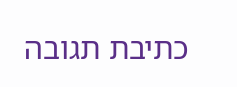כתיבת תגובה